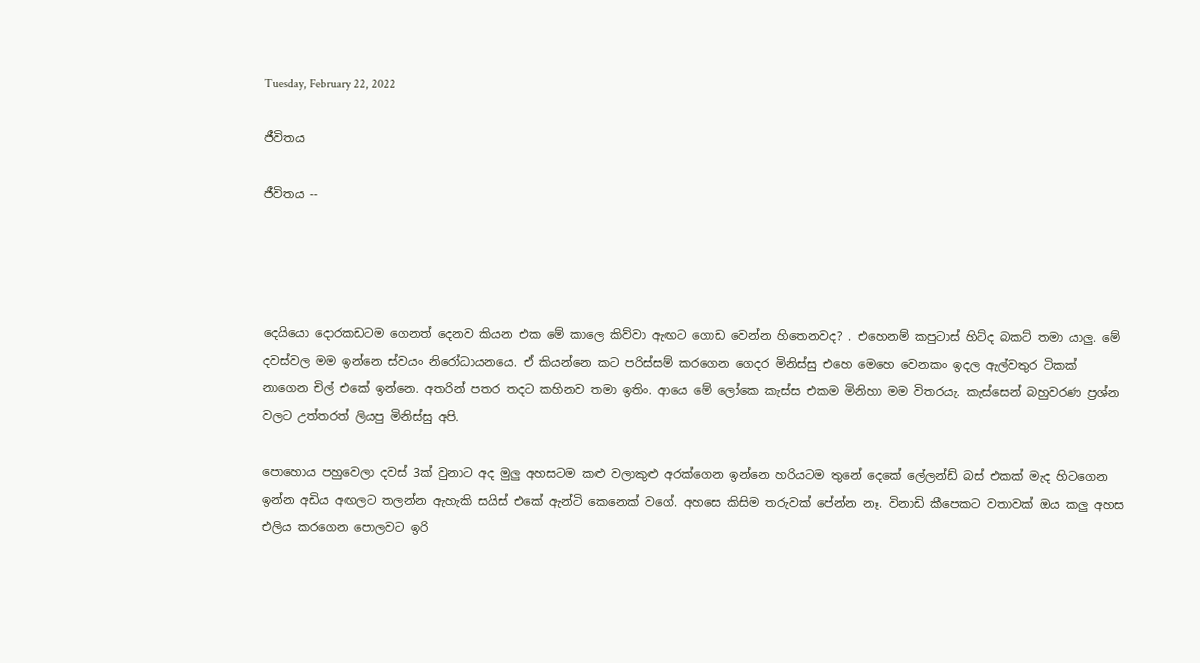Tuesday, February 22, 2022

ජීවිතය

ජීවිතය --




දෙයියො දොරකඩටම ගෙනත් දෙනව කියන එක මේ කාලෙ කිව්වා ඇඟට ගොඩ වෙන්න හිතෙනවද? . එහෙනම් කපුටාස් හිට්ද බකට් තමා යාලු. මේ දවස්වල මම ඉන්නෙ ස්වයං නිරෝධායනයෙ. ඒ කියන්නෙ කට පරිස්සම් කරගෙන ගෙදර මිනිස්සු එහෙ මෙහෙ වෙනකං ඉදල ඇල්වතුර ටිකක් නාගෙන චිල් එකේ ඉන්නෙ. අතරින් පතර තදට කහිනව තමා ඉතිං. ආයෙ මේ ලෝකෙ කැස්ස එකම මිනිහා මම විතරයැ. කැස්සෙන් බහුවරණ ප්‍රශ්න වලට උත්‍තරත් ලියපු මිනිස්සු අපි.

පොහොය පහුවෙලා දවස් 3ක් වුනාට අද මුලු අහසටම කළු වලාකුළු අරක්ගෙන ඉන්නෙ හරියටම තුනේ දෙකේ ලේලන්ඩ් බස් එකක් මැද හිටගෙන ඉන්න අඩිය අඟලට තලන්න ඇහැකි සයිස් එකේ ඇන්ටි කෙනෙක් වගේ. අහසෙ කිසිම තරුවක් පේන්න නෑ. විනාඩි කීපෙකට වතාවක් ඔය කලු අහස එලිය කරගෙන පොලවට ඉරි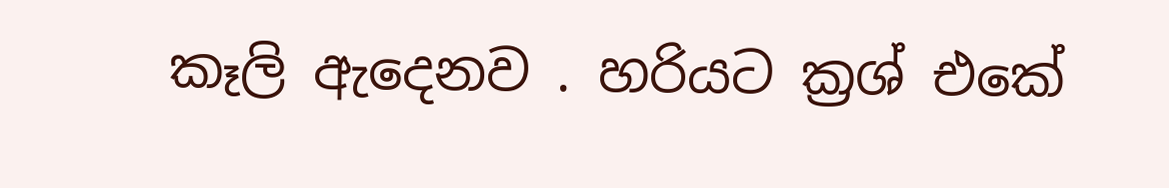කෑලි ඇදෙනව . හරියට ක්‍රශ් එකේ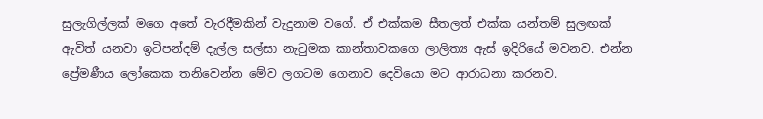සුලැගිල්ලක් මගෙ අතේ වැරදීමකින් වැදුනාම වගේ. ඒ එක්කම සීතලත් එක්ක යන්තම් සුලඟක් ඇවිත් යනවා ඉටිපන්දම් දැල්ල සල්සා නැටුමක කාන්තාවකගෙ ලාලිත්‍ය ඇස් ඉදිරියේ මවනව. එන්න ප්‍රේමණීය ලෝකෙක තනිවෙන්න මේව ලගටම ගෙනාව දෙවියො මට ආරාධනා කරනව.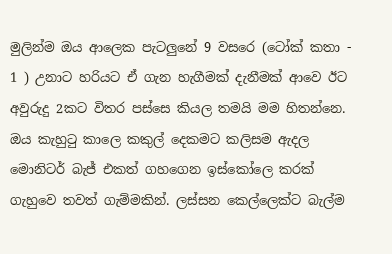මුලින්ම ඔය ආලෙක පැටලුනේ 9 වසරෙ (ටෝක් කතා - 1 ) උනාට හරියට ඒ ගැන හැගීමක් දැනීමක් ආවෙ ඊට අවුරුදු 2කට විතර පස්සෙ කියල තමයි මම හිතන්නෙ. ඔය කැහුටු කාලෙ කකුල් දෙකමට කලිසම ඇදල මොනිටර් බැජ් එකත් ගහගෙන ඉස්කෝලෙ කරක් ගැහුවෙ තවත් ගැම්මකින්. ලස්සන කෙල්ලෙක්ට බැල්ම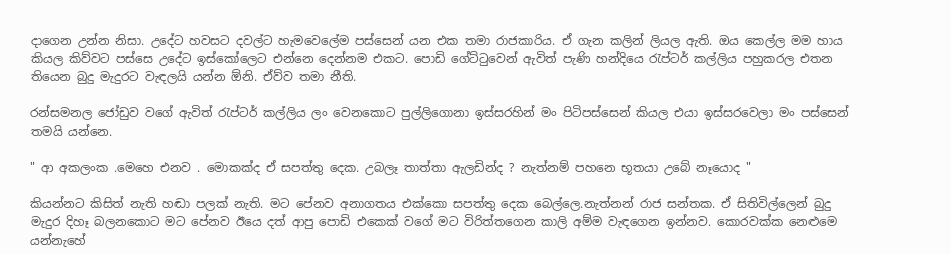දාගෙන උන්න නිසා. උදේට හවසට දවල්ට හැමවෙලේම පස්සෙන් යන එක තමා රාජකාරිය. ඒ ගැන කලින් ලියල ඇති. ඔය කෙල්ල මම හාය කියල කිව්වට පස්සෙ උදේට ඉස්කෝලෙට එන්නෙ දෙන්නම එකට. පොඩි ගේට්ටුවෙන් ඇවිත් පැණි හන්දියෙ රැප්ටර් කල්ලිය පහුකරල එතන තියෙන බුදු මැදුරට වැඳලයි යන්න ඕනි. ඒව්ව තමා නීති.

රන්සමනල ජෝඩුව වගේ ඇවිත් රැප්ටර් කල්ලිය ලං වෙනකොට පුල්ලිගොනා ඉස්සරහින් මං පිටිපස්සෙන් කියල එයා ඉස්සරවෙලා මං පස්සෙන් තමයි යන්නෙ.

" ආ අකලංක .මෙහෙ එනව . මොකක්ද ඒ සපත්තු දෙක. උබලෑ තාත්තා ඇලඩින්ද ? නැත්නම් පහනෙ භූතයා උබේ නෑයොද "

කියන්නට කිසිත් නැති හඬා පලක් නැති. මට පේනව අනාගතය එක්කො සපත්තු දෙක බෙල්ලෙ.නැත්නන් රාජ සන්තක. ඒ සිතිවිල්ලෙන් බුදු මැදුර දිහෑ බලනකොට මට පේනව ඊයෙ දත් ආපු පොඩි එකෙක් වගේ මට විරිත්තගෙන කාලි අම්ම වැඳගෙන ඉන්නව. කොරවක්ක නෙළුමෙ යන්නැහේ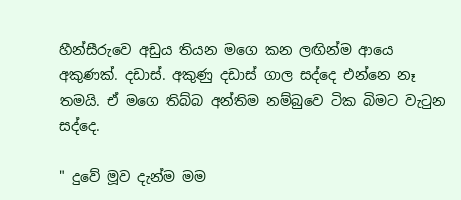හීන්සීරුවෙ අඩුය තියන මගෙ කන ලඟින්ම ආයෙ අකුණක්. දඩාස්. අකුණු දඩාස් ගාල සද්දෙ එන්නෙ නෑ තමයි. ඒ මගෙ තිබ්බ අන්තිම නම්බුවෙ ටික බිමට වැටුන සද්දෙ.

" දුවේ මූව දැන්ම මම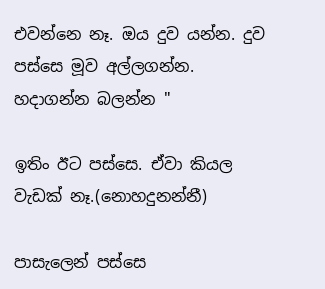එවන්නෙ නෑ. ඔය දුව යන්න. දුව පස්සෙ මූව අල්ලගන්න. හදාගන්න බලන්න "

ඉතිං ඊට පස්සෙ. ඒවා කියල වැඩක් නෑ.(නොහදුනන්නී)

පාසැලෙන් පස්සෙ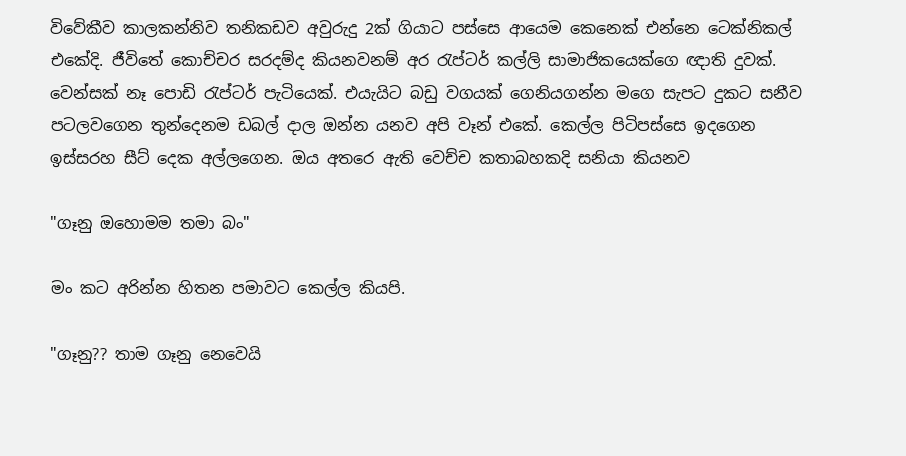විවේකීව කාලකන්නිව තනිකඩව අවුරුදු 2ක් ගියාට පස්සෙ ආයෙම කෙනෙක් එන්නෙ ටෙක්නිකල් එකේදි. ජීවිතේ කොච්චර සරදම්ද කියනවනම් අර රැප්ටර් කල්ලි සාමාජිකයෙක්ගෙ ඥාති දුවක්. වෙන්සක් නෑ පොඩි රැප්ටර් පැටියෙක්. එයැයිට බඩු වගයක් ගෙනියගන්න මගෙ සැපට දුකට සනීව පටලවගෙන තුන්දෙනම ඩබල් දාල ඔන්න යනව අපි වෑන් එකේ. කෙල්ල පිටිපස්සෙ ඉදගෙන ඉස්සරහ සීට් දෙක අල්ලගෙන. ඔය අතරෙ ඇති වෙච්ච කතාබහකදි සනියා කියනව

"ගෑනු ඔහොමම තමා බං"

මං කට අරින්න හිතන පමාවට කෙල්ල කියපි.

"ගෑනු?? තාම ගෑනු නෙවෙයි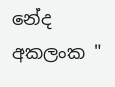නේද අකලංක "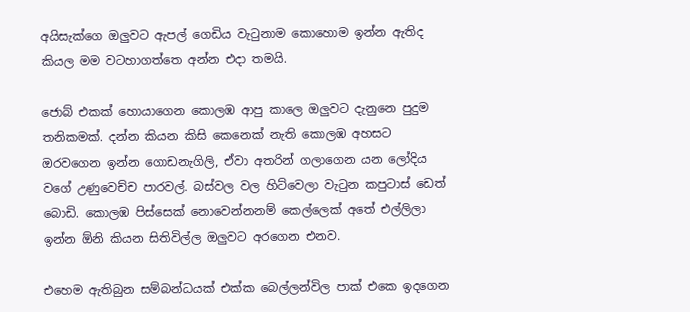අයිසැක්ගෙ ඔලුවට ඇපල් ගෙඩිය වැටුනාම කොහොම ඉන්න ඇතිද කියල මම වටහාගත්තෙ අන්න එදා තමයි.

ජොබ් එකක් හොයාගෙන කොලඹ ආපු කාලෙ ඔලුවට දැනුනෙ පුදුම තනිකමක්. දන්න කියන කිසි කෙනෙක් නැති කොලඹ අහසට ඔරවගෙන ඉන්න ගොඩනැගිලි, ඒවා අතරින් ගලාගෙන යන ලෝදිය වගේ උණුවෙච්ච පාරවල්. බස්වල වල හිට්වෙලා වැටුන කපුටාස් ඩෙත් බොඩි. කොලඹ පිස්සෙක් නොවෙන්නනම් කෙල්ලෙක් අතේ එල්ලිලා ඉන්න ඕනි කියන සිතිවිල්ල ඔලුවට අරගෙන එනව.

එහෙම ඇතිබුන සම්බන්ධයක් එක්ක බෙල්ලන්විල පාක් එකෙ ඉදගෙන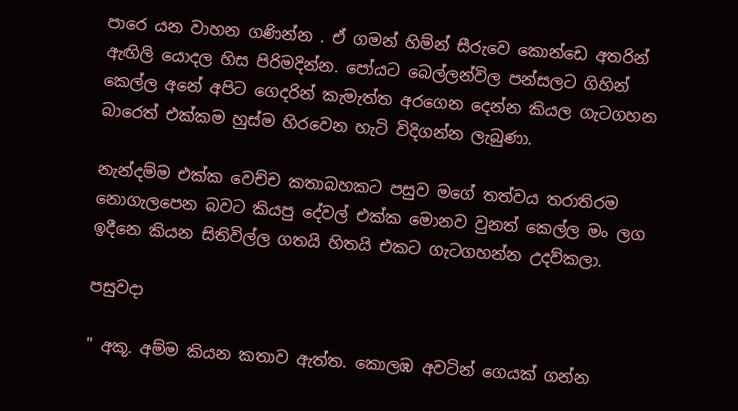පාරෙ යන වාහන ගණින්න . ඒ ගමන් හිම්න් සීරුවෙ කොන්ඩෙ අතරින් ඇඟිලි යොදල හිස පිරිමදින්න. පෝයට බෙල්ලන්විල පන්සලට ගිහින් කෙල්ල අනේ අපිට ගෙදරින් කැමැත්ත අරගෙන දෙන්න කියල ගැටගහන බාරෙත් එක්කම හුස්ම හිරවෙන හැටි විදිගන්න ලැබුණා.

නැන්දම්ම එක්ක වෙච්ච කතාබහකට පසුව මගේ තත්වය තරාතිරම නොගැලපෙන බවට කියපු දේවල් එක්ක මොනව වුනත් කෙල්ල මං ලග ඉදීනෙ කියන සිතිවිල්ල ගතයි හිතයි එකට ගැටගහන්න උදව්කලා.

පසුවදා

" අකූ. අම්ම කියන කතාව ඇත්ත. කොලඹ අවටින් ගෙයක් ගන්න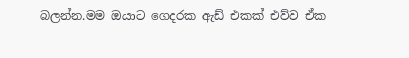බලන්න.මම ඔයාට ගෙදරක ඇඩ් එකක් එව්ව ඒක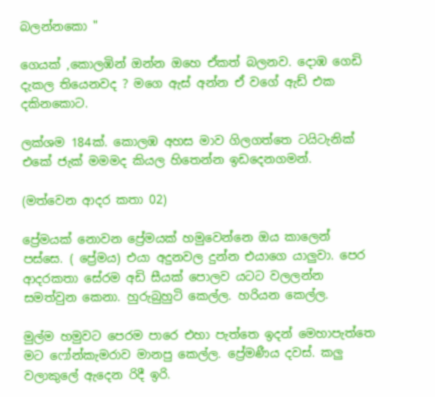බලන්නකො "

ගෙයක් ,කොලඹින් ඔන්න ඔහෙ ඒකත් බලනව. දොඹ ගෙඩි දැකල තියෙනවද ? මගෙ ඇස් අන්න ඒ වගේ ඇඩ් එක දකිනකොට.

ලක්ශම 184ක්. කොලඹ අහස මාව ගිලගත්තෙ ටයිටැනික් එකේ ජැක් මමමද කියල හිතෙන්න ඉඩදෙනගමන්.

(මත්වෙන ආදර කතා 02)

ප්‍රේමයක් නොවන ප්‍රේමයක් හමුවෙන්නෙ ඔය කාලෙන් පස්සෙ. ( ප්‍රේමය) එයා අදුනවල දුන්න එයාගෙ යාලුවා. පෙර ආදරකතා සේරම අඩි සීයක් පොලව යටට වලලන්න සමත්වුන කෙනා. හුරුබුහුටි කෙල්ල. හරියන කෙල්ල.

මුල්ම හමුවට පෙරම පාරෙ එහා පැත්තෙ ඉදන් මෙහාපැත්තෙ මට ෆෝන්කැමරාව මානපු කෙල්ල. ප්‍රේමණීය දවස්. කලු වලාකුලේ ඇදෙන රිදී ඉරි.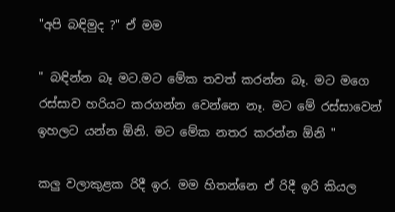"අපි බඳිමුද ?" ඒ මම

" බඳින්න බෑ මට.මට මේක තවත් කරන්න බෑ. මට මගෙ රස්සාව හරියට කරගන්න වෙන්නෙ නෑ. මට මේ රස්සාවෙන් ඉහලට යන්න ඕනි. මට මේක නතර කරන්න ඕනි "

කලු වලාකුළක රිදී ඉර. මම හිතන්නෙ ඒ රිදී ඉරි කියල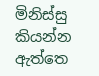මිනිස්සු කියන්න ඇත්තෙ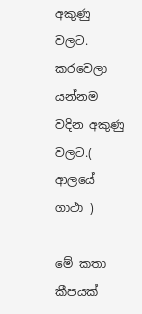අකුණු වලට. කරවෙලා යන්නම වදින අකුණු වලට.( ආලයේ ගාථා )

මේ කතා කීපයක්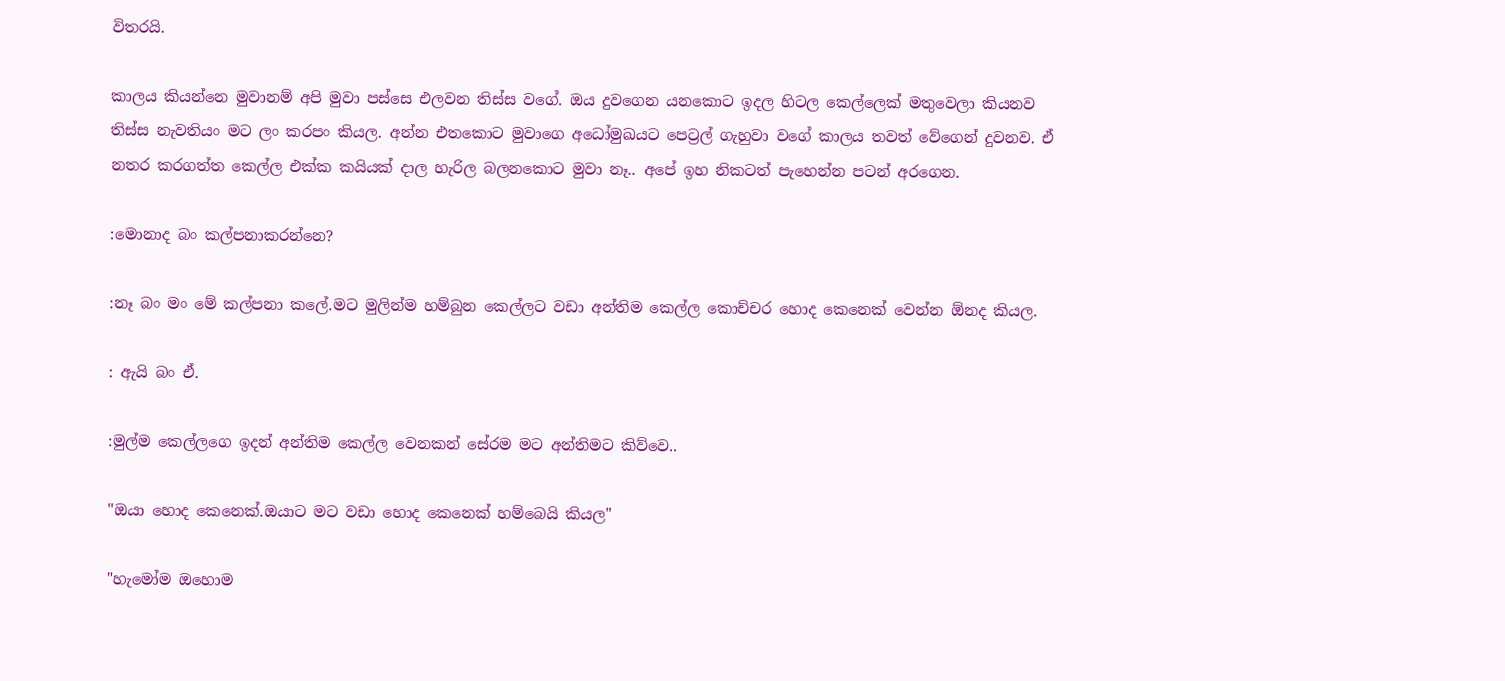විතරයි.

කාලය කියන්නෙ මුවානම් අපි මුවා පස්සෙ එලවන තිස්ස වගේ. ඔය දුවගෙන යනකොට ඉදල හිටල කෙල්ලෙක් මතුවෙලා කියනව තිස්ස නැවතියං මට ලං කරපං කියල. අන්න එතකොට මුවාගෙ අධෝමුඛයට පෙට්‍රල් ගැහුවා වගේ කාලය තවත් වේගෙන් දුවනව. ඒ නතර කරගත්ත කෙල්ල එක්ක කයියක් දාල හැරිල බලනකොට මුවා නෑ.. අපේ ඉහ නිකටත් පැහෙන්න පටන් අරගෙන.

:මොනාද බං කල්පනාකරන්නෙ?

:නෑ බං මං මේ කල්පනා කලේ.මට මුලින්ම හම්බුන කෙල්ලට වඩා අන්තිම කෙල්ල කොච්චර හොද කෙනෙක් වෙන්න ඕනද කියල.

: ඇයි බං ඒ.

:මුල්ම කෙල්ලගෙ ඉදන් අන්තිම කෙල්ල වෙනකන් සේරම මට අන්තිමට කිව්වෙ..

"ඔයා හොද කෙනෙක්.ඔයාට මට වඩා හොද කෙනෙක් හම්බෙයි කියල"

"හැමෝම ඔහොම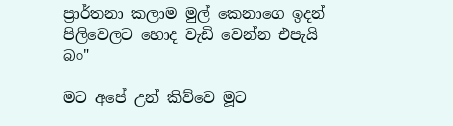ප්‍රාර්තනා කලාම මුල් කෙනාගෙ ඉදන් පිලිවෙලට හොද වැඩි වෙන්න එපැයි බං"

මට අපේ උන් කිව්වෙ මූට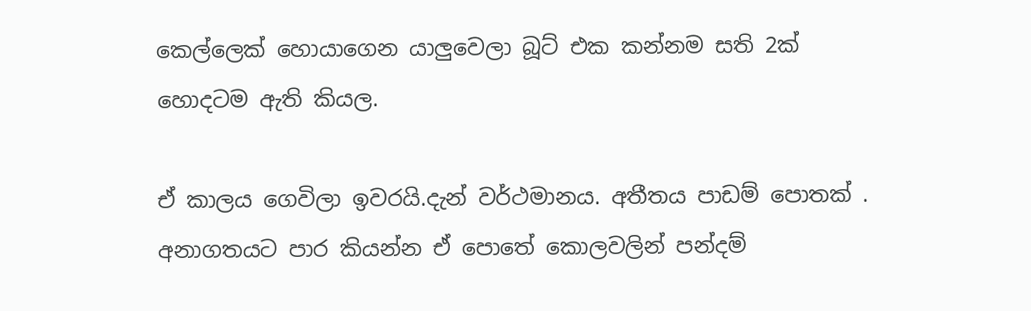කෙල්ලෙක් හොයාගෙන යාලුවෙලා බූට් එක කන්නම සති 2ක් හොදටම ඇති කියල.

ඒ කාලය ගෙවිලා ඉවරයි.දැන් වර්ථමානය. අතීතය පාඩම් පොතක් . අනාගතයට පාර කියන්න ඒ පොතේ කොලවලින් පන්දම්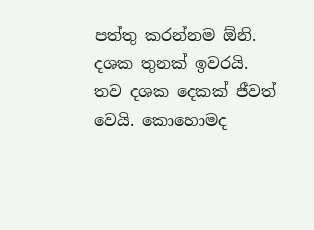පත්තු කරන්නම ඕනි. දශක තුනක් ඉවරයි. තව දශක දෙකක් ජීවත් වෙයි. කොහොමද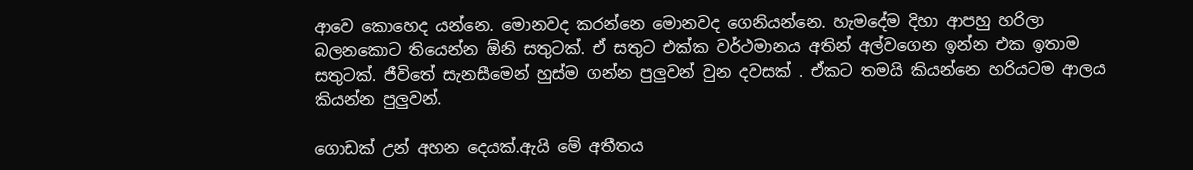ආවෙ කොහෙද යන්නෙ. මොනවද කරන්නෙ මොනවද ගෙනියන්නෙ. හැමදේම දිහා ආපහු හරිලා බලනකොට තියෙන්න ඕනි සතුටක්. ඒ සතුට එක්ක වර්ථමානය අතින් අල්වගෙන ඉන්න එක ඉතාම සතුටක්. ජීවිතේ සැනසීමෙන් හුස්ම ගන්න පුලුවන් වුන දවසක් . ඒකට තමයි කියන්නෙ හරියටම ආලය කියන්න පුලුවන්.

ගොඩක් උන් අහන දෙයක්.ඇයි මේ අතීතය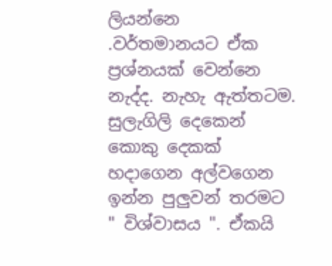ලියන්නෙ .ව‍ර්තමානයට ඒක ප්‍රශ්නයක් වෙන්නෙ නැද්ද. නැහැ ඇත්තටම. සුලැගිලි දෙකෙන් කොකු දෙකක් හදාගෙන අල්වගෙන ඉන්න පුලුවන් තරමට " විශ්වාසය ". ඒකයි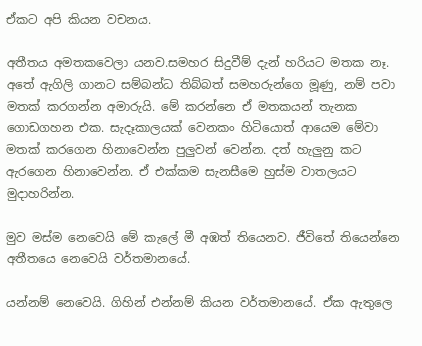ඒකට අපි කියන වචනය.

අතීතය අමතකවෙලා යනව.සමහර සිදුවීම් දැන් හරියට මතක නෑ. අතේ ඇගිලි ගානට සම්බන්ධ තිබ්බත් සමහරුන්ගෙ මූණු, නම් පවා මතක් කරගන්න අමාරුයි. මේ කරන්නෙ ඒ මතකයන් තැනක ගොඩගහන එක. සැදෑකාලයක් වෙනකං හිටියොත් ආයෙම මේවා මතක් කරගෙන හිනාවෙන්න පුලුවන් වෙන්න. දත් හැලුනු කට ඇරගෙන හිනාවෙන්න. ඒ එක්කම සැනසීමෙ හුස්ම වාතලයට මුදාහරින්න.

මුව මස්ම නෙවෙයි මේ කැලේ මී අඹත් තියෙනව. ජීවිතේ තියෙන්නෙ අතීතයෙ නෙවෙයි වර්තමානයේ.

යන්නම් නෙවෙයි. ගිහින් එන්නම් කියන වර්තමානයේ. ඒක ඇතුලෙ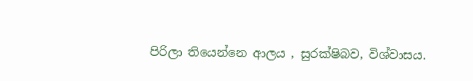පිරිලා තියෙන්නෙ ආලය , සුරක්ෂිබව, විශ්වාසය.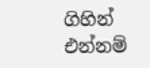ගිහින් එන්නම්